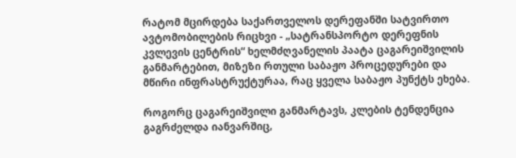რატომ მცირდება საქართველოს დერეფანში სატვირთო ავტომობილების რიცხვი - „სატრანსპორტო დერეფნის კვლევის ცენტრის“ ხელმძღვანელის პაატა ცაგარეიშვილის განმარტებით, მიზეზი რთული საბაჟო პროცედურები და მწირი ინფრასტრუქტურაა, რაც ყველა საბაჟო პუნქტს ეხება.

როგორც ცაგარეიშვილი განმარტავს, კლების ტენდენცია გაგრძელდა იანვარშიც,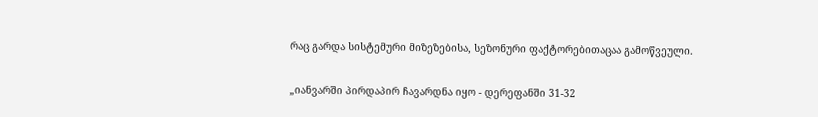რაც გარდა სისტემური მიზეზებისა, სეზონური ფაქტორებითაცაა გამოწვეული.

„იანვარში პირდაპირ ჩავარდნა იყო - დერეფანში 31-32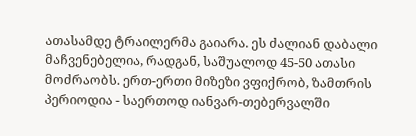ათასამდე ტრაილერმა გაიარა. ეს ძალიან დაბალი მაჩვენებელია, რადგან, საშუალოდ 45-50 ათასი მოძრაობს. ერთ-ერთი მიზეზი ვფიქრობ, ზამთრის პერიოდია - საერთოდ იანვარ-თებერვალში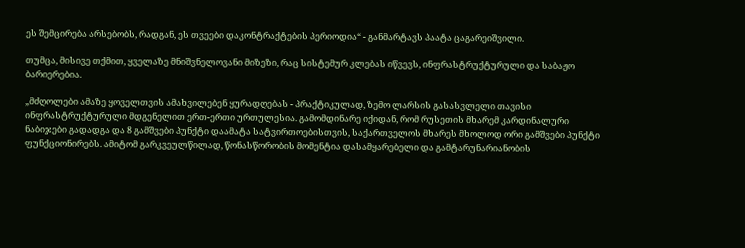ეს შემცირება არსებობს, რადგან, ეს თვეები დაკონტრაქტების პერიოდია“ - განმარტავს პაატა ცაგარეიშვილი.

თუმცა, მისივე თქმით, ყველაზე მნიშვნელოვანი მიზეზი, რაც სისტემურ კლებას იწვევს, ინფრასტრუქტურული და საბაჟო ბარიერებია.

„მძღოლები ამაზე ყოველთვის ამახვილებენ ყურადღებას - პრაქტიკულად, ზემო ლარსის გასასვლელი თავისი ინფრასტრუქტურული მდგენელით ერთ-ერთი ურთულესია. გამომდინარე იქიდან, რომ რუსეთის მხარემ კარდინალური ნაბიჯები გადადგა და 8 გამშვები პუნქტი დაამატა სატვირთოებისთვის, საქართველოს მხარეს მხოლოდ ორი გამშვები პუნქტი ფუნქციონირებს. ამიტომ გარკვეულწილად, წონასწორობის მომენტია დასამყარებელი და გამტარუნარიანობის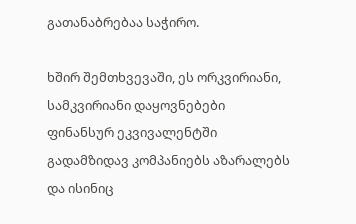გათანაბრებაა საჭირო.

ხშირ შემთხვევაში, ეს ორკვირიანი, სამკვირიანი დაყოვნებები ფინანსურ ეკვივალენტში გადამზიდავ კომპანიებს აზარალებს და ისინიც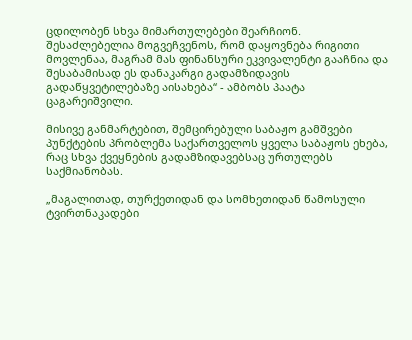ცდილობენ სხვა მიმართულებები შეარჩიონ. შესაძლებელია მოგვეჩვენოს, რომ დაყოვნება რიგითი მოვლენაა, მაგრამ მას ფინანსური ეკვივალენტი გააჩნია და შესაბამისად ეს დანაკარგი გადამზიდავის გადაწყვეტილებაზე აისახება“ - ამბობს პაატა ცაგარეიშვილი.

მისივე განმარტებით, შემცირებული საბაჟო გამშვები პუნქტების პრობლემა საქართველოს ყველა საბაჟოს ეხება, რაც სხვა ქვეყნების გადამზიდავებსაც ურთულებს საქმიანობას.

„მაგალითად, თურქეთიდან და სომხეთიდან წამოსული ტვირთნაკადები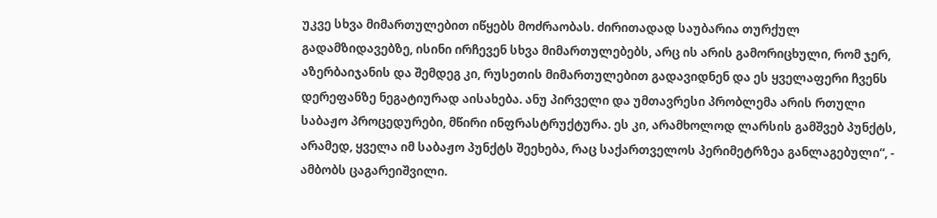უკვე სხვა მიმართულებით იწყებს მოძრაობას. ძირითადად საუბარია თურქულ გადამზიდავებზე, ისინი ირჩევენ სხვა მიმართულებებს, არც ის არის გამორიცხული, რომ ჯერ, აზერბაიჯანის და შემდეგ კი, რუსეთის მიმართულებით გადავიდნენ და ეს ყველაფერი ჩვენს დერეფანზე ნეგატიურად აისახება. ანუ პირველი და უმთავრესი პრობლემა არის რთული საბაჟო პროცედურები, მწირი ინფრასტრუქტურა. ეს კი, არამხოლოდ ლარსის გამშვებ პუნქტს, არამედ, ყველა იმ საბაჟო პუნქტს შეეხება, რაც საქართველოს პერიმეტრზეა განლაგებული“, - ამბობს ცაგარეიშვილი.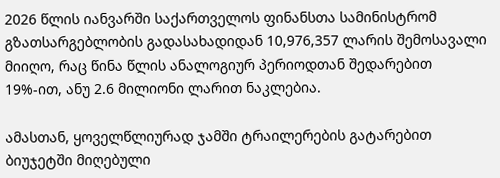2026 წლის იანვარში საქართველოს ფინანსთა სამინისტრომ გზათსარგებლობის გადასახადიდან 10,976,357 ლარის შემოსავალი მიიღო, რაც წინა წლის ანალოგიურ პერიოდთან შედარებით 19%-ით, ანუ 2.6 მილიონი ლარით ნაკლებია.

ამასთან, ყოველწლიურად ჯამში ტრაილერების გატარებით ბიუჯეტში მიღებული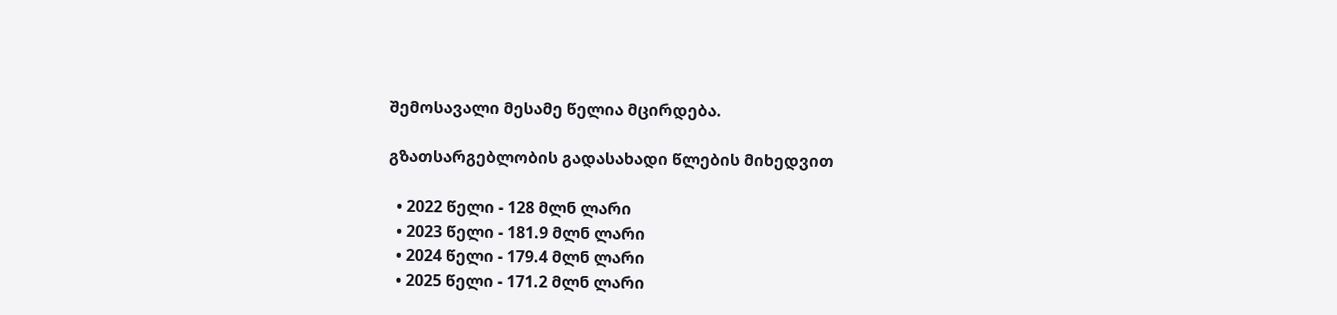შემოსავალი მესამე წელია მცირდება.

გზათსარგებლობის გადასახადი წლების მიხედვით

  • 2022 წელი - 128 მლნ ლარი
  • 2023 წელი - 181.9 მლნ ლარი
  • 2024 წელი - 179.4 მლნ ლარი
  • 2025 წელი - 171.2 მლნ ლარი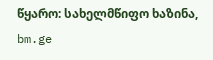წყარო: სახელმწიფო ხაზინა,  bm.ge